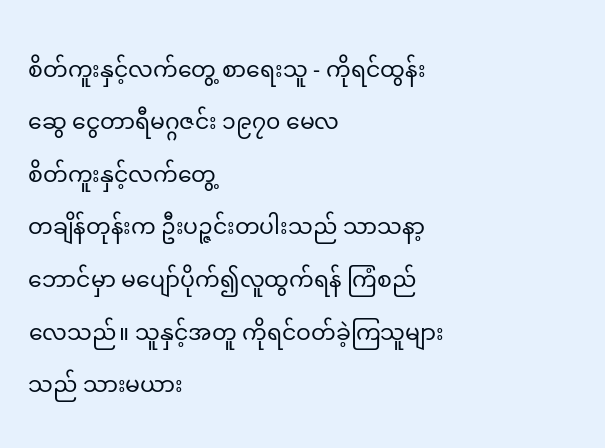စိတ်ကူးနှင့်လက်တွေ့ စာရေးသူ - ကိုရင်ထွန်းဆွေ ငွေတာရီမဂ္ဂဇင်း ၁၉၇၀ မေလ
စိတ်ကူးနှင့်လက်တွေ့
တချိန်တုန်းက ဦးပဉ္ဇင်းတပါးသည် သာသနာ့ဘောင်မှာ မပျော်ပိုက်၍လူထွက်ရန် ကြံစည်လေသည်။ သူနှင့်အတူ ကိုရင်ဝတ်ခဲ့ကြသူများသည် သားမယား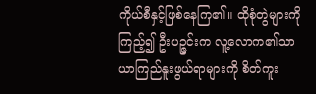ကိုယ်စီနှင့်ဖြစ်နေကြ၏။ ထိုစုံတွဲများကိုကြည့်၍ ဦးပဉ္ဇင်းက လူ့လောက၏သာယာကြည်နူးဖွယ်ရာများကို စိတ်ကူး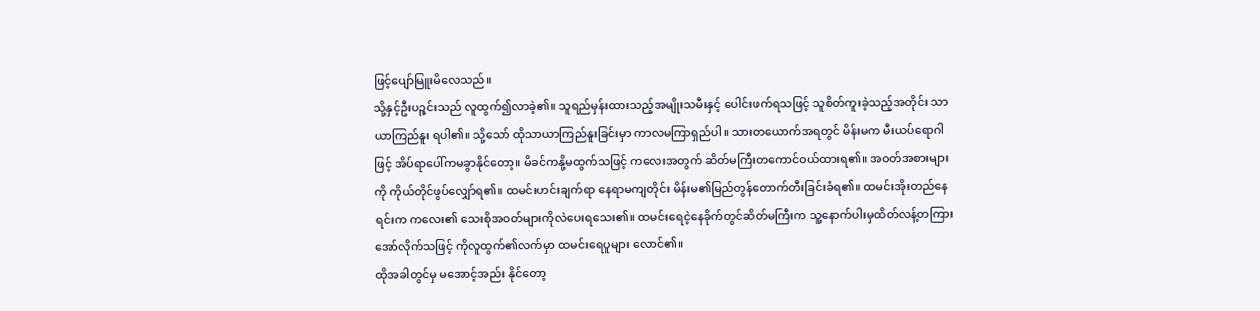ဖြင့်ပျော်မြူးမိလေသည်။
သို့နှင့်ဦးပဉ္ဇင်းသည် လူထွက်၍လာခဲ့၏။ သူရည်မှန်းထားသည့်အမျိုးသမီးနှင့် ပေါင်းဖက်ရသဖြင့် သူစိတ်ကူးခဲ့သည့်အတိုင်း သာယာကြည်နူး ရပါ၏။ သို့သော် ထိုသာယာကြည်နူးခြင်းမှာ ကာလမကြာရှည်ပါ။ သားတယောက်အရတွင် မိန်းမက မီးယပ်ရောဂါဖြင့် အိပ်ရာပေါ်ကမခွာနိုင်တော့။ မိခင်ကနို့မထွက်သဖြင့် ကလေးအတွက် ဆိတ်မကြီးတကောင်ဝယ်ထားရ၏။ အဝတ်အစားများကို ကိုယ်တိုင်ဖွပ်လျှော်ရ၏။ ထမင်းဟင်းချက်ရာ နေရာမကျတိုင်း မိန်းမ၏မြည်တွန်တောက်တီးခြင်းခံရ၏။ ထမင်းအိုးတည်နေရင်းက ကလေး၏ သေးစိုအဝတ်များကိုလဲပေးရသေး၏။ ထမင်းရေငဲ့နေခိုက်တွင်ဆိတ်မကြီးက သူ့နောက်ပါးမှထိတ်လန့်တကြား အော်လိုက်သဖြင့် ကိုလူထွက်၏လက်မှာ ထမင်းရေပူများ လောင်၏။
ထိုအခါတွင်မှ မအောင့်အည်း နိုင်တော့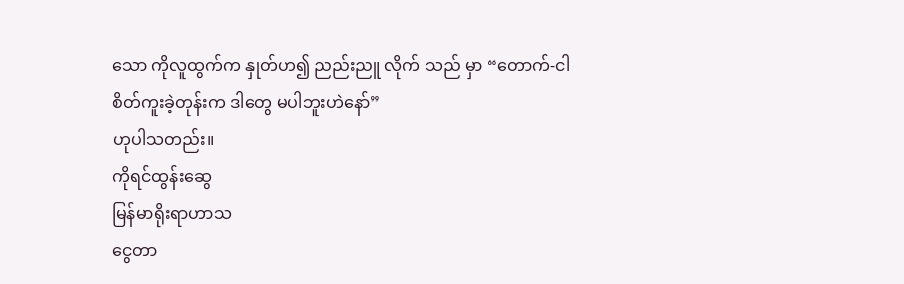သော ကိုလူထွက်က နှုတ်ဟ၍ ညည်းညူ လိုက် သည် မှာ “တောက်-ငါစိတ်ကူးခဲ့တုန်းက ဒါတွေ မပါဘူးဟဲနော်”
ဟုပါသတည်း။
ကိုရင်ထွန်းဆွေ
မြန်မာရိုးရာဟာသ
ငွေတာ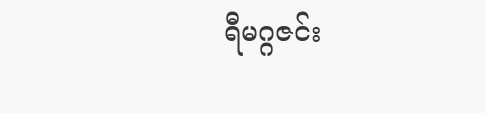ရီမဂ္ဂဇင်း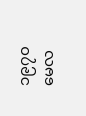၁၉၇၀ မေလ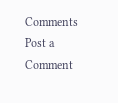Comments
Post a Comment